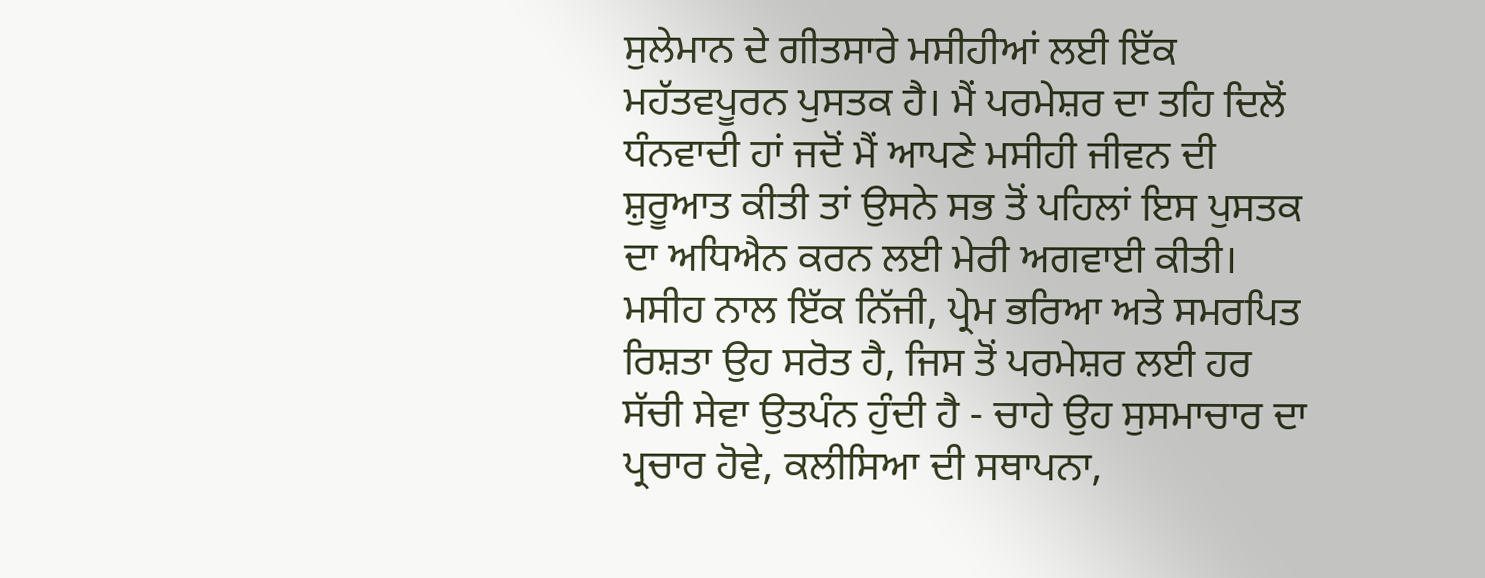ਸੁਲੇਮਾਨ ਦੇ ਗੀਤਸਾਰੇ ਮਸੀਹੀਆਂ ਲਈ ਇੱਕ ਮਹੱਤਵਪੂਰਨ ਪੁਸਤਕ ਹੈ। ਮੈਂ ਪਰਮੇਸ਼ਰ ਦਾ ਤਹਿ ਦਿਲੋਂ ਧੰਨਵਾਦੀ ਹਾਂ ਜਦੋਂ ਮੈਂ ਆਪਣੇ ਮਸੀਹੀ ਜੀਵਨ ਦੀ ਸ਼ੁਰੂਆਤ ਕੀਤੀ ਤਾਂ ਉਸਨੇ ਸਭ ਤੋਂ ਪਹਿਲਾਂ ਇਸ ਪੁਸਤਕ ਦਾ ਅਧਿਐਨ ਕਰਨ ਲਈ ਮੇਰੀ ਅਗਵਾਈ ਕੀਤੀ। ਮਸੀਹ ਨਾਲ ਇੱਕ ਨਿੱਜੀ, ਪ੍ਰੇਮ ਭਰਿਆ ਅਤੇ ਸਮਰਪਿਤ ਰਿਸ਼ਤਾ ਉਹ ਸਰੋਤ ਹੈ, ਜਿਸ ਤੋਂ ਪਰਮੇਸ਼ਰ ਲਈ ਹਰ ਸੱਚੀ ਸੇਵਾ ਉਤਪੰਨ ਹੁੰਦੀ ਹੈ - ਚਾਹੇ ਉਹ ਸੁਸਮਾਚਾਰ ਦਾ ਪ੍ਰਚਾਰ ਹੋਵੇ, ਕਲੀਸਿਆ ਦੀ ਸਥਾਪਨਾ,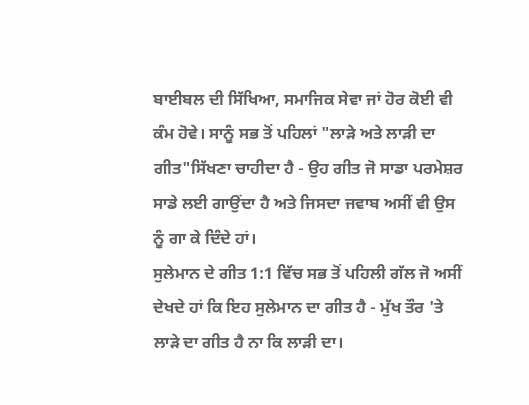ਬਾਈਬਲ ਦੀ ਸਿੱਖਿਆ, ਸਮਾਜਿਕ ਸੇਵਾ ਜਾਂ ਹੋਰ ਕੋਈ ਵੀ ਕੰਮ ਹੋਵੇ। ਸਾਨੂੰ ਸਭ ਤੋਂ ਪਹਿਲਾਂ "ਲਾੜੇ ਅਤੇ ਲਾੜੀ ਦਾ ਗੀਤ"ਸਿੱਖਣਾ ਚਾਹੀਦਾ ਹੈ - ਉਹ ਗੀਤ ਜੋ ਸਾਡਾ ਪਰਮੇਸ਼ਰ ਸਾਡੇ ਲਈ ਗਾਉਂਦਾ ਹੈ ਅਤੇ ਜਿਸਦਾ ਜਵਾਬ ਅਸੀਂ ਵੀ ਉਸ ਨੂੰ ਗਾ ਕੇ ਦਿੰਦੇ ਹਾਂ।
ਸੁਲੇਮਾਨ ਦੇ ਗੀਤ 1:1 ਵਿੱਚ ਸਭ ਤੋਂ ਪਹਿਲੀ ਗੱਲ ਜੋ ਅਸੀਂ ਦੇਖਦੇ ਹਾਂ ਕਿ ਇਹ ਸੁਲੇਮਾਨ ਦਾ ਗੀਤ ਹੈ - ਮੁੱਖ ਤੌਰ 'ਤੇ ਲਾੜੇ ਦਾ ਗੀਤ ਹੈ ਨਾ ਕਿ ਲਾੜੀ ਦਾ।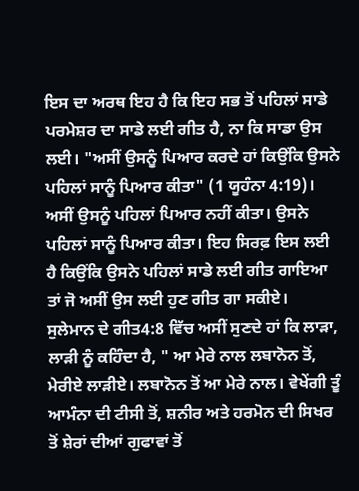ਇਸ ਦਾ ਅਰਥ ਇਹ ਹੈ ਕਿ ਇਹ ਸਭ ਤੋਂ ਪਹਿਲਾਂ ਸਾਡੇ ਪਰਮੇਸ਼ਰ ਦਾ ਸਾਡੇ ਲਈ ਗੀਤ ਹੈ, ਨਾ ਕਿ ਸਾਡਾ ਉਸ ਲਈ। "ਅਸੀਂ ਉਸਨੂੰ ਪਿਆਰ ਕਰਦੇ ਹਾਂ ਕਿਉਂਕਿ ਉਸਨੇ ਪਹਿਲਾਂ ਸਾਨੂੰ ਪਿਆਰ ਕੀਤਾ" (1 ਯੂਹੰਨਾ 4:19)। ਅਸੀਂ ਉਸਨੂੰ ਪਹਿਲਾਂ ਪਿਆਰ ਨਹੀਂ ਕੀਤਾ। ਉਸਨੇ ਪਹਿਲਾਂ ਸਾਨੂੰ ਪਿਆਰ ਕੀਤਾ। ਇਹ ਸਿਰਫ਼ ਇਸ ਲਈ ਹੈ ਕਿਉਂਕਿ ਉਸਨੇ ਪਹਿਲਾਂ ਸਾਡੇ ਲਈ ਗੀਤ ਗਾਇਆ ਤਾਂ ਜੋ ਅਸੀਂ ਉਸ ਲਈ ਹੁਣ ਗੀਤ ਗਾ ਸਕੀਏ।
ਸੁਲੇਮਾਨ ਦੇ ਗੀਤ4:8 ਵਿੱਚ ਅਸੀਂ ਸੁਣਦੇ ਹਾਂ ਕਿ ਲਾੜਾ, ਲਾੜੀ ਨੂੰ ਕਹਿੰਦਾ ਹੈ, " ਆ ਮੇਰੇ ਨਾਲ ਲਬਾਨੋਨ ਤੋਂ, ਮੇਰੀਏ ਲਾੜੀਏ। ਲਬਾਨੋਨ ਤੋਂ ਆ ਮੇਰੇ ਨਾਲ। ਵੇਖੇਂਗੀ ਤੂੰ ਆਮੰਨਾ ਦੀ ਟੀਸੀ ਤੋਂ, ਸ਼ਨੀਰ ਅਤੇ ਹਰਮੋਨ ਦੀ ਸਿਖਰ ਤੋਂ ਸ਼ੇਰਾਂ ਦੀਆਂ ਗੁਫਾਵਾਂ ਤੋਂ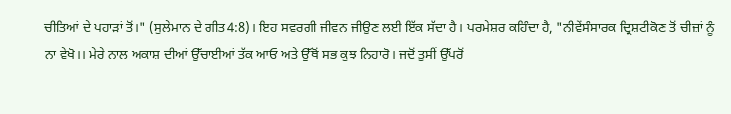ਚੀਤਿਆਂ ਦੇ ਪਹਾੜਾਂ ਤੋਂ।" (ਸੁਲੇਮਾਨ ਦੇ ਗੀਤ4:8)। ਇਹ ਸਵਰਗੀ ਜੀਵਨ ਜੀਉਣ ਲਈ ਇੱਕ ਸੱਦਾ ਹੈ। ਪਰਮੇਸ਼ਰ ਕਹਿੰਦਾ ਹੈ, "ਨੀਵੇਂਸੰਸਾਰਕ ਦ੍ਰਿਸ਼ਟੀਕੋਣ ਤੋਂ ਚੀਜ਼ਾਂ ਨੂੰ ਨਾ ਵੇਖੋ।। ਮੇਰੇ ਨਾਲ ਅਕਾਸ਼ ਦੀਆਂ ਉੱਚਾਈਆਂ ਤੱਕ ਆਓ ਅਤੇ ਉੱਥੋਂ ਸਭ ਕੁਝ ਨਿਹਾਰੋ। ਜਦੋਂ ਤੁਸੀਂ ਉੱਪਰੋਂ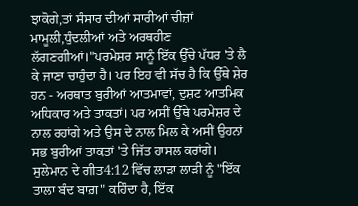ਝਾਕੋਗੇ,ਤਾਂ ਸੰਸਾਰ ਦੀਆਂ ਸਾਰੀਆਂ ਚੀਜ਼ਾਂ ਮਾਮੂਲੀ,ਧੁੰਦਲੀਆਂ ਅਤੇ ਅਰਥਹੀਣ ਲੱਗਣਗੀਆਂ।"ਪਰਮੇਸ਼ਰ ਸਾਨੂੰ ਇੱਕ ਉੱਚੇ ਪੱਧਰ 'ਤੇ ਲੈ ਕੇ ਜਾਣਾ ਚਾਹੁੰਦਾ ਹੈ। ਪਰ ਇਹ ਵੀ ਸੱਚ ਹੈ ਕਿ ਉੱਥੇ ਸ਼ੇਰ ਹਨ - ਅਰਥਾਤ ਬੁਰੀਆਂ ਆਤਮਾਵਾਂ, ਦੁਸ਼ਟ ਆਤਮਿਕ ਅਧਿਕਾਰ ਅਤੇ ਤਾਕਤਾਂ। ਪਰ ਅਸੀਂ ਉੱਥੇ ਪਰਮੇਸ਼ਰ ਦੇ ਨਾਲ ਰਹਾਂਗੇ ਅਤੇ ਉਸ ਦੇ ਨਾਲ ਮਿਲ ਕੇ ਅਸੀਂ ਉਹਨਾਂ ਸਭ ਬੁਰੀਆਂ ਤਾਕਤਾਂ 'ਤੇ ਜਿੱਤ ਹਾਸਲ ਕਰਾਂਗੇ।
ਸੁਲੇਮਾਨ ਦੇ ਗੀਤ4:12 ਵਿੱਚ ਲਾੜਾ ਲਾੜੀ ਨੂੰ "ਇੱਕ ਤਾਲਾ ਬੰਦ ਬਾਗ਼" ਕਹਿੰਦਾ ਹੈ, ਇੱਕ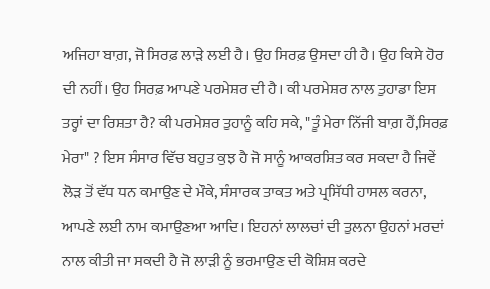ਅਜਿਹਾ ਬਾਗ਼, ਜੋ ਸਿਰਫ਼ ਲਾੜੇ ਲਈ ਹੈ। ਉਹ ਸਿਰਫ਼ ਉਸਦਾ ਹੀ ਹੈ। ਉਹ ਕਿਸੇ ਹੋਰ ਦੀ ਨਹੀਂ। ਉਹ ਸਿਰਫ਼ ਆਪਣੇ ਪਰਮੇਸ਼ਰ ਦੀ ਹੈ। ਕੀ ਪਰਮੇਸ਼ਰ ਨਾਲ ਤੁਹਾਡਾ ਇਸ ਤਰ੍ਹਾਂ ਦਾ ਰਿਸ਼ਤਾ ਹੈ? ਕੀ ਪਰਮੇਸ਼ਰ ਤੁਹਾਨੂੰ ਕਹਿ ਸਕੇ, "ਤੂੰ ਮੇਰਾ ਨਿੱਜੀ ਬਾਗ਼ ਹੈਂ,ਸਿਰਫ਼ ਮੇਰਾ" ? ਇਸ ਸੰਸਾਰ ਵਿੱਚ ਬਹੁਤ ਕੁਝ ਹੈ ਜੋ ਸਾਨੂੰ ਆਕਰਸ਼ਿਤ ਕਰ ਸਕਦਾ ਹੈ ਜਿਵੇਂ ਲੋੜ ਤੋਂ ਵੱਧ ਧਨ ਕਮਾਉਣ ਦੇ ਮੌਕੇ, ਸੰਸਾਰਕ ਤਾਕਤ ਅਤੇ ਪ੍ਰਸਿੱਧੀ ਹਾਸਲ ਕਰਨਾ, ਆਪਣੇ ਲਈ ਨਾਮ ਕਮਾਉਣਆ ਆਦਿ। ਇਹਨਾਂ ਲਾਲਚਾਂ ਦੀ ਤੁਲਨਾ ਉਹਨਾਂ ਮਰਦਾਂ ਨਾਲ ਕੀਤੀ ਜਾ ਸਕਦੀ ਹੈ ਜੋ ਲਾੜੀ ਨੂੰ ਭਰਮਾਉਣ ਦੀ ਕੋਸ਼ਿਸ਼ ਕਰਦੇ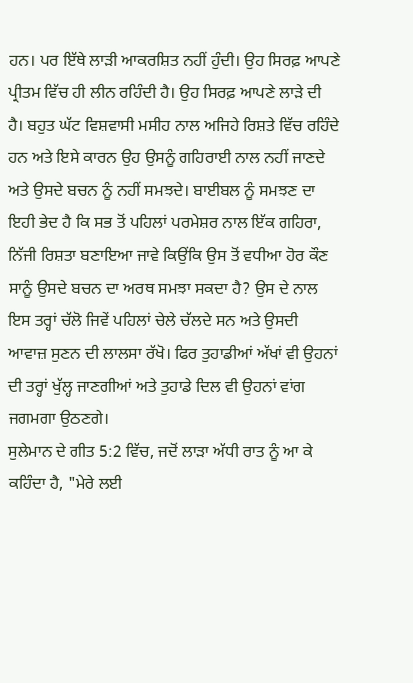ਹਨ। ਪਰ ਇੱਥੇ ਲਾੜੀ ਆਕਰਸ਼ਿਤ ਨਹੀਂ ਹੁੰਦੀ। ਉਹ ਸਿਰਫ਼ ਆਪਣੇ ਪ੍ਰੀਤਮ ਵਿੱਚ ਹੀ ਲੀਨ ਰਹਿੰਦੀ ਹੈ। ਉਹ ਸਿਰਫ਼ ਆਪਣੇ ਲਾੜੇ ਦੀ ਹੈ। ਬਹੁਤ ਘੱਟ ਵਿਸ਼ਵਾਸੀ ਮਸੀਹ ਨਾਲ ਅਜਿਹੇ ਰਿਸ਼ਤੇ ਵਿੱਚ ਰਹਿੰਦੇ ਹਨ ਅਤੇ ਇਸੇ ਕਾਰਨ ਉਹ ਉਸਨੂੰ ਗਹਿਰਾਈ ਨਾਲ ਨਹੀਂ ਜਾਣਦੇ ਅਤੇ ਉਸਦੇ ਬਚਨ ਨੂੰ ਨਹੀਂ ਸਮਝਦੇ। ਬਾਈਬਲ ਨੂੰ ਸਮਝਣ ਦਾ ਇਹੀ ਭੇਦ ਹੈ ਕਿ ਸਭ ਤੋਂ ਪਹਿਲਾਂ ਪਰਮੇਸ਼ਰ ਨਾਲ ਇੱਕ ਗਹਿਰਾ, ਨਿੱਜੀ ਰਿਸ਼ਤਾ ਬਣਾਇਆ ਜਾਵੇ ਕਿਉਂਕਿ ਉਸ ਤੋਂ ਵਧੀਆ ਹੋਰ ਕੌਣ ਸਾਨੂੰ ਉਸਦੇ ਬਚਨ ਦਾ ਅਰਥ ਸਮਝਾ ਸਕਦਾ ਹੈ? ਉਸ ਦੇ ਨਾਲ ਇਸ ਤਰ੍ਹਾਂ ਚੱਲੋ ਜਿਵੇਂ ਪਹਿਲਾਂ ਚੇਲੇ ਚੱਲਦੇ ਸਨ ਅਤੇ ਉਸਦੀ ਆਵਾਜ਼ ਸੁਣਨ ਦੀ ਲਾਲਸਾ ਰੱਖੋ। ਫਿਰ ਤੁਹਾਡੀਆਂ ਅੱਖਾਂ ਵੀ ਉਹਨਾਂ ਦੀ ਤਰ੍ਹਾਂ ਖੁੱਲ੍ਹ ਜਾਣਗੀਆਂ ਅਤੇ ਤੁਹਾਡੇ ਦਿਲ ਵੀ ਉਹਨਾਂ ਵਾਂਗ ਜਗਮਗਾ ਉਠਣਗੇ।
ਸੁਲੇਮਾਨ ਦੇ ਗੀਤ 5:2 ਵਿੱਚ, ਜਦੋਂ ਲਾੜਾ ਅੱਧੀ ਰਾਤ ਨੂੰ ਆ ਕੇ ਕਹਿੰਦਾ ਹੈ, "ਮੇਰੇ ਲਈ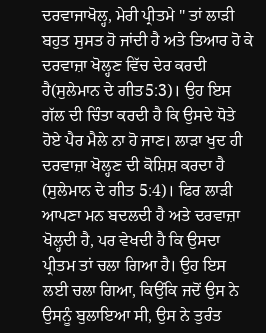ਦਰਵਾਜਾਖੋਲ੍ਹ, ਮੇਰੀ ਪ੍ਰੀਤਮੇ " ਤਾਂ ਲਾੜੀ ਬਹੁਤ ਸੁਸਤ ਹੋ ਜਾਂਦੀ ਹੈ ਅਤੇ ਤਿਆਰ ਹੋ ਕੇ ਦਰਵਾਜ਼ਾ ਖੋਲ੍ਹਣ ਵਿੱਚ ਦੇਰ ਕਰਦੀ ਹੈ(ਸੁਲੇਮਾਨ ਦੇ ਗੀਤ5:3)। ਉਹ ਇਸ ਗੱਲ ਦੀ ਚਿੰਤਾ ਕਰਦੀ ਹੈ ਕਿ ਉਸਦੇ ਧੋਤੇ ਹੋਏ ਪੈਰ ਮੈਲੇ ਨਾ ਹੋ ਜਾਣ। ਲਾੜਾ ਖੁਦ ਹੀ ਦਰਵਾਜ਼ਾ ਖੋਲ੍ਹਣ ਦੀ ਕੋਸ਼ਿਸ਼ ਕਰਦਾ ਹੈ (ਸੁਲੇਮਾਨ ਦੇ ਗੀਤ 5:4)। ਫਿਰ ਲਾੜੀ ਆਪਣਾ ਮਨ ਬਦਲਦੀ ਹੈ ਅਤੇ ਦਰਵਾਜ਼ਾ ਖੋਲ੍ਹਦੀ ਹੈ, ਪਰ ਵੇਖਦੀ ਹੈ ਕਿ ਉਸਦਾ ਪ੍ਰੀਤਮ ਤਾਂ ਚਲਾ ਗਿਆ ਹੈ। ਉਹ ਇਸ ਲਈ ਚਲਾ ਗਿਆ, ਕਿਉਂਕਿ ਜਦੋਂ ਉਸ ਨੇ ਉਸਨੂੰ ਬੁਲਾਇਆ ਸੀ, ਉਸ ਨੇ ਤੁਰੰਤ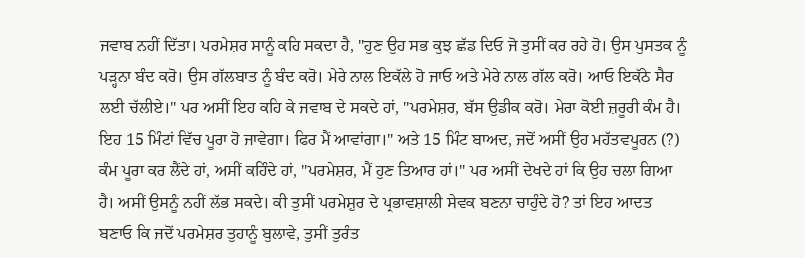ਜਵਾਬ ਨਹੀਂ ਦਿੱਤਾ। ਪਰਮੇਸ਼ਰ ਸਾਨੂੰ ਕਹਿ ਸਕਦਾ ਹੈ, "ਹੁਣ ਉਹ ਸਭ ਕੁਝ ਛੱਡ ਦਿਓ ਜੋ ਤੁਸੀਂ ਕਰ ਰਹੇ ਹੋ। ਉਸ ਪੁਸਤਕ ਨੂੰ ਪੜ੍ਹਨਾ ਬੰਦ ਕਰੋ। ਉਸ ਗੱਲਬਾਤ ਨੂੰ ਬੰਦ ਕਰੋ। ਮੇਰੇ ਨਾਲ ਇਕੱਲੇ ਹੋ ਜਾਓ ਅਤੇ ਮੇਰੇ ਨਾਲ ਗੱਲ ਕਰੋ। ਆਓ ਇਕੱਠੇ ਸੈਰ ਲਈ ਚੱਲੀਏ।" ਪਰ ਅਸੀਂ ਇਹ ਕਹਿ ਕੇ ਜਵਾਬ ਦੇ ਸਕਦੇ ਹਾਂ, "ਪਰਮੇਸ਼ਰ, ਬੱਸ ਉਡੀਕ ਕਰੋ। ਮੇਰਾ ਕੋਈ ਜ਼ਰੂਰੀ ਕੰਮ ਹੈ। ਇਹ 15 ਮਿੰਟਾਂ ਵਿੱਚ ਪੂਰਾ ਹੋ ਜਾਵੇਗਾ। ਫਿਰ ਮੈਂ ਆਵਾਂਗਾ।" ਅਤੇ 15 ਮਿੰਟ ਬਾਅਦ, ਜਦੋਂ ਅਸੀਂ ਉਹ ਮਹੱਤਵਪੂਰਨ (?) ਕੰਮ ਪੂਰਾ ਕਰ ਲੈਂਦੇ ਹਾਂ, ਅਸੀਂ ਕਹਿੰਦੇ ਹਾਂ, "ਪਰਮੇਸ਼ਰ, ਮੈਂ ਹੁਣ ਤਿਆਰ ਹਾਂ।" ਪਰ ਅਸੀਂ ਦੇਖਦੇ ਹਾਂ ਕਿ ਉਹ ਚਲਾ ਗਿਆ ਹੈ। ਅਸੀਂ ਉਸਨੂੰ ਨਹੀਂ ਲੱਭ ਸਕਦੇ। ਕੀ ਤੁਸੀਂ ਪਰਮੇਸ਼ੁਰ ਦੇ ਪ੍ਰਭਾਵਸ਼ਾਲੀ ਸੇਵਕ ਬਣਨਾ ਚਾਹੁੰਦੇ ਹੋ? ਤਾਂ ਇਹ ਆਦਤ ਬਣਾਓ ਕਿ ਜਦੋਂ ਪਰਮੇਸ਼ਰ ਤੁਹਾਨੂੰ ਬੁਲਾਵੇ, ਤੁਸੀਂ ਤੁਰੰਤ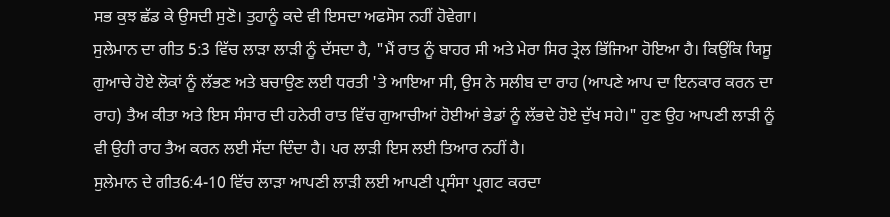ਸਭ ਕੁਝ ਛੱਡ ਕੇ ਉਸਦੀ ਸੁਣੋ। ਤੁਹਾਨੂੰ ਕਦੇ ਵੀ ਇਸਦਾ ਅਫਸੋਸ ਨਹੀਂ ਹੋਵੇਗਾ।
ਸੁਲੇਮਾਨ ਦਾ ਗੀਤ 5:3 ਵਿੱਚ ਲਾੜਾ ਲਾੜੀ ਨੂੰ ਦੱਸਦਾ ਹੈ, "ਮੈਂ ਰਾਤ ਨੂੰ ਬਾਹਰ ਸੀ ਅਤੇ ਮੇਰਾ ਸਿਰ ਤ੍ਰੇਲ ਭਿੱਜਿਆ ਹੋਇਆ ਹੈ। ਕਿਉਂਕਿ ਯਿਸੂ ਗੁਆਚੇ ਹੋਏ ਲੋਕਾਂ ਨੂੰ ਲੱਭਣ ਅਤੇ ਬਚਾਉਣ ਲਈ ਧਰਤੀ 'ਤੇ ਆਇਆ ਸੀ, ਉਸ ਨੇ ਸਲੀਬ ਦਾ ਰਾਹ (ਆਪਣੇ ਆਪ ਦਾ ਇਨਕਾਰ ਕਰਨ ਦਾ ਰਾਹ) ਤੈਅ ਕੀਤਾ ਅਤੇ ਇਸ ਸੰਸਾਰ ਦੀ ਹਨੇਰੀ ਰਾਤ ਵਿੱਚ ਗੁਆਚੀਆਂ ਹੋਈਆਂ ਭੇਡਾਂ ਨੂੰ ਲੱਭਦੇ ਹੋਏ ਦੁੱਖ ਸਹੇ।" ਹੁਣ ਉਹ ਆਪਣੀ ਲਾੜੀ ਨੂੰ ਵੀ ਉਹੀ ਰਾਹ ਤੈਅ ਕਰਨ ਲਈ ਸੱਦਾ ਦਿੰਦਾ ਹੈ। ਪਰ ਲਾੜੀ ਇਸ ਲਈ ਤਿਆਰ ਨਹੀਂ ਹੈ।
ਸੁਲੇਮਾਨ ਦੇ ਗੀਤ6:4-10 ਵਿੱਚ ਲਾੜਾ ਆਪਣੀ ਲਾੜੀ ਲਈ ਆਪਣੀ ਪ੍ਰਸੰਸਾ ਪ੍ਰਗਟ ਕਰਦਾ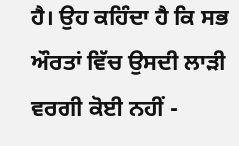ਹੈ। ਉਹ ਕਹਿੰਦਾ ਹੈ ਕਿ ਸਭ ਔਰਤਾਂ ਵਿੱਚ ਉਸਦੀ ਲਾੜੀ ਵਰਗੀ ਕੋਈ ਨਹੀਂ -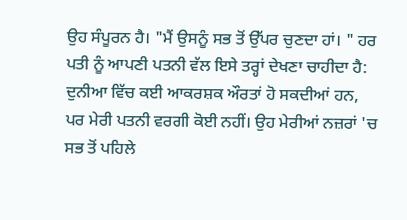ਉਹ ਸੰਪੂਰਨ ਹੈ। "ਮੈਂ ਉਸਨੂੰ ਸਭ ਤੋਂ ਉੱਪਰ ਚੁਣਦਾ ਹਾਂ। " ਹਰ ਪਤੀ ਨੂੰ ਆਪਣੀ ਪਤਨੀ ਵੱਲ ਇਸੇ ਤਰ੍ਹਾਂ ਦੇਖਣਾ ਚਾਹੀਦਾ ਹੈ: ਦੁਨੀਆ ਵਿੱਚ ਕਈ ਆਕਰਸ਼ਕ ਔਰਤਾਂ ਹੋ ਸਕਦੀਆਂ ਹਨ, ਪਰ ਮੇਰੀ ਪਤਨੀ ਵਰਗੀ ਕੋਈ ਨਹੀਂ। ਉਹ ਮੇਰੀਆਂ ਨਜ਼ਰਾਂ 'ਚ ਸਭ ਤੋਂ ਪਹਿਲੇ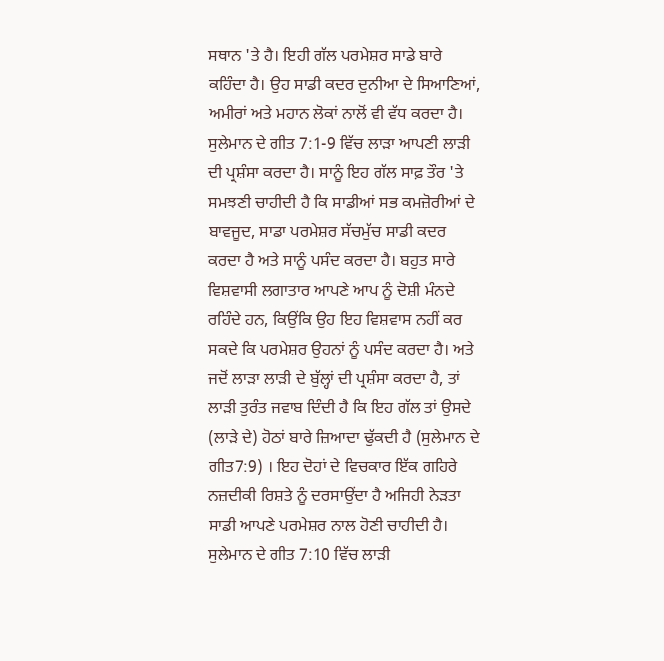ਸਥਾਨ 'ਤੇ ਹੈ। ਇਹੀ ਗੱਲ ਪਰਮੇਸ਼ਰ ਸਾਡੇ ਬਾਰੇ ਕਹਿੰਦਾ ਹੈ। ਉਹ ਸਾਡੀ ਕਦਰ ਦੁਨੀਆ ਦੇ ਸਿਆਣਿਆਂ, ਅਮੀਰਾਂ ਅਤੇ ਮਹਾਨ ਲੋਕਾਂ ਨਾਲੋਂ ਵੀ ਵੱਧ ਕਰਦਾ ਹੈ।
ਸੁਲੇਮਾਨ ਦੇ ਗੀਤ 7:1-9 ਵਿੱਚ ਲਾੜਾ ਆਪਣੀ ਲਾੜੀ ਦੀ ਪ੍ਰਸ਼ੰਸਾ ਕਰਦਾ ਹੈ। ਸਾਨੂੰ ਇਹ ਗੱਲ ਸਾਫ਼ ਤੌਰ 'ਤੇ ਸਮਝਣੀ ਚਾਹੀਦੀ ਹੈ ਕਿ ਸਾਡੀਆਂ ਸਭ ਕਮਜ਼ੋਰੀਆਂ ਦੇ ਬਾਵਜੂਦ, ਸਾਡਾ ਪਰਮੇਸ਼ਰ ਸੱਚਮੁੱਚ ਸਾਡੀ ਕਦਰ ਕਰਦਾ ਹੈ ਅਤੇ ਸਾਨੂੰ ਪਸੰਦ ਕਰਦਾ ਹੈ। ਬਹੁਤ ਸਾਰੇ ਵਿਸ਼ਵਾਸੀ ਲਗਾਤਾਰ ਆਪਣੇ ਆਪ ਨੂੰ ਦੋਸ਼ੀ ਮੰਨਦੇ ਰਹਿੰਦੇ ਹਨ, ਕਿਉਂਕਿ ਉਹ ਇਹ ਵਿਸ਼ਵਾਸ ਨਹੀਂ ਕਰ ਸਕਦੇ ਕਿ ਪਰਮੇਸ਼ਰ ਉਹਨਾਂ ਨੂੰ ਪਸੰਦ ਕਰਦਾ ਹੈ। ਅਤੇ ਜਦੋਂ ਲਾੜਾ ਲਾੜੀ ਦੇ ਬੁੱਲ੍ਹਾਂ ਦੀ ਪ੍ਰਸ਼ੰਸਾ ਕਰਦਾ ਹੈ, ਤਾਂ ਲਾੜੀ ਤੁਰੰਤ ਜਵਾਬ ਦਿੰਦੀ ਹੈ ਕਿ ਇਹ ਗੱਲ ਤਾਂ ਉਸਦੇ (ਲਾੜੇ ਦੇ) ਹੋਠਾਂ ਬਾਰੇ ਜ਼ਿਆਦਾ ਢੁੱਕਦੀ ਹੈ (ਸੁਲੇਮਾਨ ਦੇ ਗੀਤ7:9) । ਇਹ ਦੋਹਾਂ ਦੇ ਵਿਚਕਾਰ ਇੱਕ ਗਹਿਰੇ ਨਜ਼ਦੀਕੀ ਰਿਸ਼ਤੇ ਨੂੰ ਦਰਸਾਉਂਦਾ ਹੈ ਅਜਿਹੀ ਨੇੜਤਾ ਸਾਡੀ ਆਪਣੇ ਪਰਮੇਸ਼ਰ ਨਾਲ ਹੋਣੀ ਚਾਹੀਦੀ ਹੈ।
ਸੁਲੇਮਾਨ ਦੇ ਗੀਤ 7:10 ਵਿੱਚ ਲਾੜੀ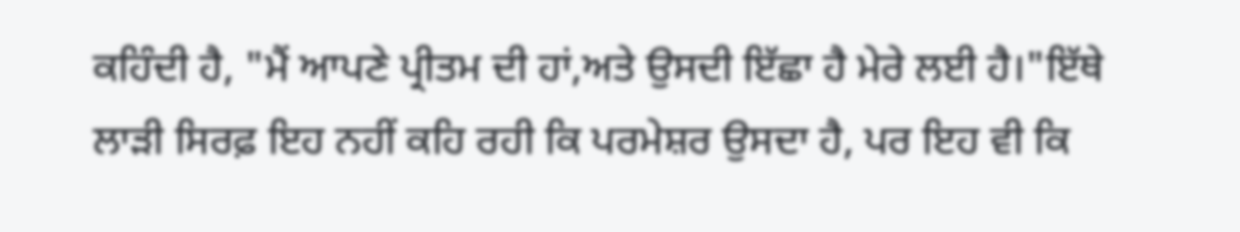ਕਹਿੰਦੀ ਹੈ, "ਮੈਂ ਆਪਣੇ ਪ੍ਰੀਤਮ ਦੀ ਹਾਂ,ਅਤੇ ਉਸਦੀ ਇੱਛਾ ਹੈ ਮੇਰੇ ਲਈ ਹੈ।"ਇੱਥੇ ਲਾੜੀ ਸਿਰਫ਼ ਇਹ ਨਹੀਂ ਕਹਿ ਰਹੀ ਕਿ ਪਰਮੇਸ਼ਰ ਉਸਦਾ ਹੈ, ਪਰ ਇਹ ਵੀ ਕਿ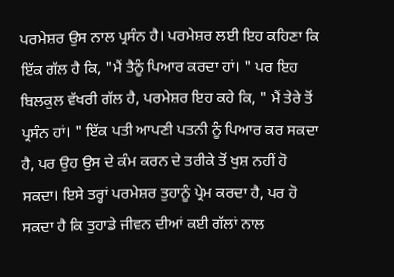ਪਰਮੇਸ਼ਰ ਉਸ ਨਾਲ ਪ੍ਰਸੰਨ ਹੈ। ਪਰਮੇਸ਼ਰ ਲਈ ਇਹ ਕਹਿਣਾ ਕਿ ਇੱਕ ਗੱਲ ਹੈ ਕਿ, "ਮੈਂ ਤੈਨੂੰ ਪਿਆਰ ਕਰਦਾ ਹਾਂ। " ਪਰ ਇਹ ਬਿਲਕੁਲ ਵੱਖਰੀ ਗੱਲ ਹੈ, ਪਰਮੇਸ਼ਰ ਇਹ ਕਹੇ ਕਿ, " ਮੈਂ ਤੇਰੇ ਤੋਂ ਪ੍ਰਸੰਨ ਹਾਂ। " ਇੱਕ ਪਤੀ ਆਪਣੀ ਪਤਨੀ ਨੂੰ ਪਿਆਰ ਕਰ ਸਕਦਾ ਹੈ, ਪਰ ਉਹ ਉਸ ਦੇ ਕੰਮ ਕਰਨ ਦੇ ਤਰੀਕੇ ਤੋਂ ਖੁਸ਼ ਨਹੀਂ ਹੋ ਸਕਦਾ। ਇਸੇ ਤਰ੍ਹਾਂ ਪਰਮੇਸ਼ਰ ਤੁਹਾਨੂੰ ਪ੍ਰੇਮ ਕਰਦਾ ਹੈ, ਪਰ ਹੋ ਸਕਦਾ ਹੈ ਕਿ ਤੁਹਾਡੇ ਜੀਵਨ ਦੀਆਂ ਕਈ ਗੱਲਾਂ ਨਾਲ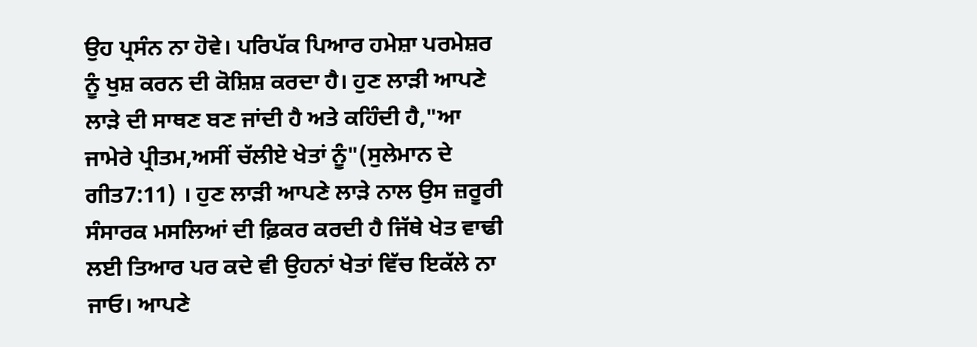ਉਹ ਪ੍ਰਸੰਨ ਨਾ ਹੋਵੇ। ਪਰਿਪੱਕ ਪਿਆਰ ਹਮੇਸ਼ਾ ਪਰਮੇਸ਼ਰ ਨੂੰ ਖੁਸ਼ ਕਰਨ ਦੀ ਕੋਸ਼ਿਸ਼ ਕਰਦਾ ਹੈ। ਹੁਣ ਲਾੜੀ ਆਪਣੇ ਲਾੜੇ ਦੀ ਸਾਥਣ ਬਣ ਜਾਂਦੀ ਹੈ ਅਤੇ ਕਹਿੰਦੀ ਹੈ,"ਆ ਜਾਮੇਰੇ ਪ੍ਰੀਤਮ,ਅਸੀਂ ਚੱਲੀਏ ਖੇਤਾਂ ਨੂੰ"(ਸੁਲੇਮਾਨ ਦੇ ਗੀਤ7:11) । ਹੁਣ ਲਾੜੀ ਆਪਣੇ ਲਾੜੇ ਨਾਲ ਉਸ ਜ਼ਰੂਰੀ ਸੰਸਾਰਕ ਮਸਲਿਆਂ ਦੀ ਫ਼ਿਕਰ ਕਰਦੀ ਹੈ ਜਿੱਥੇ ਖੇਤ ਵਾਢੀ ਲਈ ਤਿਆਰ ਪਰ ਕਦੇ ਵੀ ਉਹਨਾਂ ਖੇਤਾਂ ਵਿੱਚ ਇਕੱਲੇ ਨਾ ਜਾਓ। ਆਪਣੇ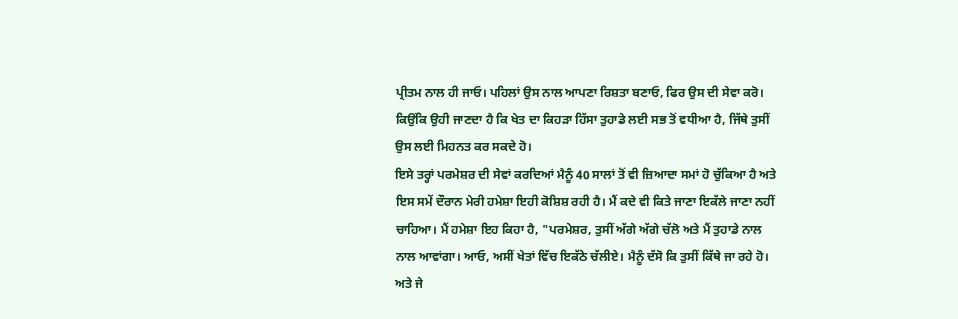ਪ੍ਰੀਤਮ ਨਾਲ ਹੀ ਜਾਓ। ਪਹਿਲਾਂ ਉਸ ਨਾਲ ਆਪਣਾ ਰਿਸ਼ਤਾ ਬਣਾਓ, ਫਿਰ ਉਸ ਦੀ ਸੇਵਾ ਕਰੋ। ਕਿਉਂਕਿ ਉਹੀ ਜਾਣਦਾ ਹੈ ਕਿ ਖੇਤ ਦਾ ਕਿਹੜਾ ਹਿੱਸਾ ਤੁਹਾਡੇ ਲਈ ਸਭ ਤੋਂ ਵਧੀਆ ਹੈ, ਜਿੱਥੇ ਤੁਸੀਂ ਉਸ ਲਈ ਮਿਹਨਤ ਕਰ ਸਕਦੇ ਹੋ।
ਇਸੇ ਤਰ੍ਹਾਂ ਪਰਮੇਸ਼ਰ ਦੀ ਸੇਵਾਂ ਕਰਦਿਆਂ ਮੈਨੂੰ 40 ਸਾਲਾਂ ਤੋਂ ਵੀ ਜ਼ਿਆਦਾ ਸਮਾਂ ਹੋ ਚੁੱਕਿਆ ਹੈ ਅਤੇ ਇਸ ਸਮੇਂ ਦੌਰਾਨ ਮੇਰੀ ਹਮੇਸ਼ਾ ਇਹੀ ਕੋਸ਼ਿਸ਼ ਰਹੀ ਹੈ। ਮੈਂ ਕਦੇ ਵੀ ਕਿਤੇ ਜਾਣਾ ਇਕੱਲੇ ਜਾਣਾ ਨਹੀਂ ਚਾਹਿਆ। ਮੈਂ ਹਮੇਸ਼ਾ ਇਹ ਕਿਹਾ ਹੈ, "ਪਰਮੇਸ਼ਰ, ਤੁਸੀਂ ਅੱਗੇ ਅੱਗੇ ਚੱਲੋ ਅਤੇ ਮੈਂ ਤੁਹਾਡੇ ਨਾਲ ਨਾਲ ਆਵਾਂਗਾ। ਆਓ, ਅਸੀਂ ਖੇਤਾਂ ਵਿੱਚ ਇਕੱਠੇ ਚੱਲੀਏ। ਮੈਨੂੰ ਦੱਸੋ ਕਿ ਤੁਸੀਂ ਕਿੱਥੇ ਜਾ ਰਹੇ ਹੋ। ਅਤੇ ਜੇ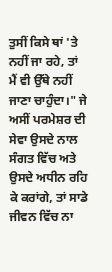ਤੁਸੀਂ ਕਿਸੇ ਥਾਂ 'ਤੇ ਨਹੀਂ ਜਾ ਰਹੇ, ਤਾਂ ਮੈਂ ਵੀ ਉੱਥੇ ਨਹੀਂ ਜਾਣਾ ਚਾਹੁੰਦਾ।" ਜੇ ਅਸੀਂ ਪਰਮੇਸ਼ਰ ਦੀ ਸੇਵਾ ਉਸਦੇ ਨਾਲ ਸੰਗਤ ਵਿੱਚ ਅਤੇ ਉਸਦੇ ਅਧੀਨ ਰਹਿ ਕੇ ਕਰਾਂਗੇ, ਤਾਂ ਸਾਡੇ ਜੀਵਨ ਵਿੱਚ ਨਾ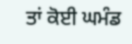ਤਾਂ ਕੋਈ ਘਮੰਡ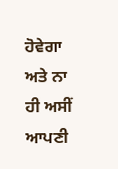ਹੋਵੇਗਾ ਅਤੇ ਨਾ ਹੀ ਅਸੀਂ ਆਪਣੀ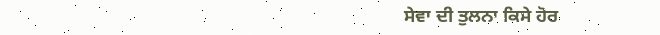ਸੇਵਾ ਦੀ ਤੁਲਨਾ ਕਿਸੇ ਹੋਰ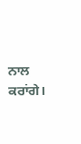ਨਾਲ ਕਰਾਂਗੇ।